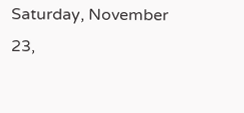Saturday, November 23,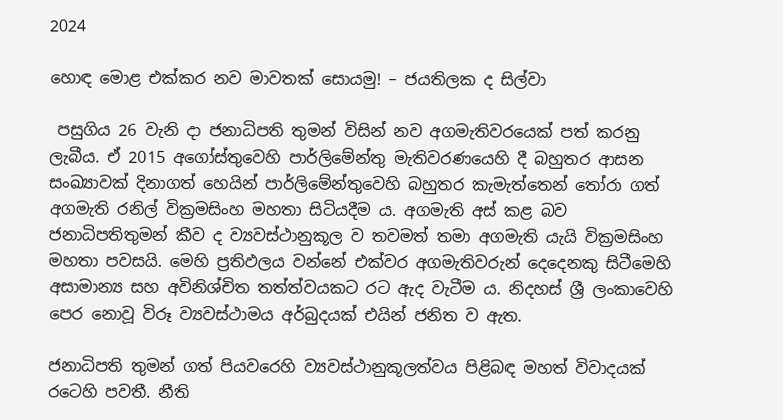2024

හොඳ මොළ එක්කර නව මාවතක් සොයමු! – ජයතිලක ද සිල්වා

 පසුගිය 26 වැනි දා ජනාධිපති තුමන් විසින් නව අගමැතිවරයෙක් පත් කරනු ලැබීය. ඒ 2015 අගෝස්තුවෙහි පාර්ලිමේන්තු මැතිවරණයෙහි දී බහුතර ආසන සංඛ්‍යාවක් දිනාගත් හෙයින් පාර්ලිමේන්තුවෙහි බහුතර කැමැත්තෙන් තෝරා ගත් අගමැති රනිල් වික්‍රමසිංහ මහතා සිටියදීම ය. අගමැති අස් කළ බව ජනාධිපතිතුමන් කීව ද ව්‍යවස්ථානුකූල ව තවමත් තමා අගමැති යැයි වික්‍රමසිංහ මහතා පවසයි. මෙහි ප්‍රතිඵලය වන්නේ එක්වර අගමැතිවරුන් දෙදෙනකු සිටීමෙහි අසාමාන්‍ය සහ අවිනිශ්චිත තත්ත්වයකට රට ඇද වැටීම ය. නිදහස් ශ්‍රී ලංකාවෙහි පෙර නොවූ විරූ ව්‍යවස්ථාමය අර්බුදයක් එයින් ජනිත ව ඇත.

ජනාධිපති තුමන් ගත් පියවරෙහි ව්‍යවස්ථානුකූලත්වය පිළිබඳ මහත් විවාදයක් රටෙහි පවතී. නීති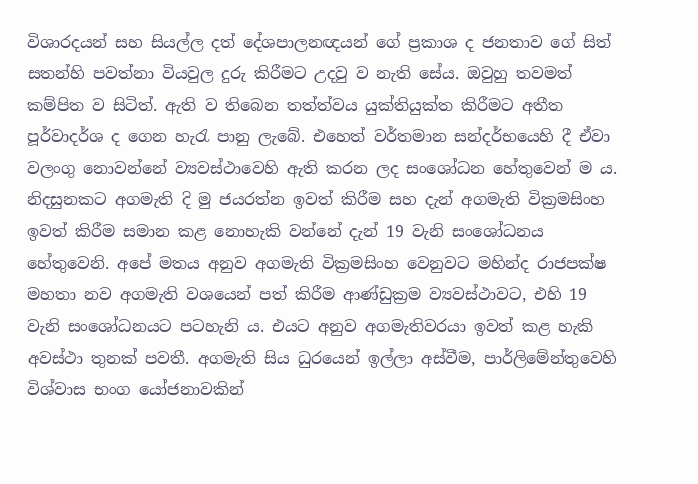විශාරදයන් සහ සියල්ල දත් දේශපාලනඥයන් ගේ ප්‍රකාශ ද ජනතාව ගේ සිත් සතන්හි පවත්නා වියවුල දුරු කිරීමට උදවු ව නැති සේය. ඔවුහු තවමත් කම්පිත ව සිටිත්. ඇති ව තිබෙන තත්ත්වය යුක්තියුක්ත කිරීමට අතීත පූර්වාදර්ශ ද ගෙන හැරැ පානු ලැබේ. එහෙත් වර්තමාන සන්දර්භයෙහි දී ඒවා වලංගු නොවන්නේ ව්‍යවස්ථාවෙහි ඇති කරන ලද සංශෝධන හේතුවෙන් ම ය. නිදසුනකට අගමැති දි මු ජයරත්න ඉවත් කිරීම සහ දැන් අගමැති වික්‍රමසිංහ ඉවත් කිරීම සමාන කළ නොහැකි වන්නේ දැන් 19 වැනි සංශෝධනය හේතුවෙනි. අපේ මතය අනුව අගමැති වික්‍රමසිංහ වෙනුවට මහින්ද රාජපක්ෂ මහතා නව අගමැති වශයෙන් පත් කිරීම ආණ්ඩුක්‍රම ව්‍යවස්ථාවට, එහි 19 වැනි සංශෝධනයට පටහැනි ය. එයට අනුව අගමැතිවරයා ඉවත් කළ හැකි අවස්ථා තුනක් පවතී. අගමැති සිය ධුරයෙන් ඉල්ලා අස්වීම, පාර්ලිමේන්තුවෙහි විශ්වාස භංග යෝජනාවකින්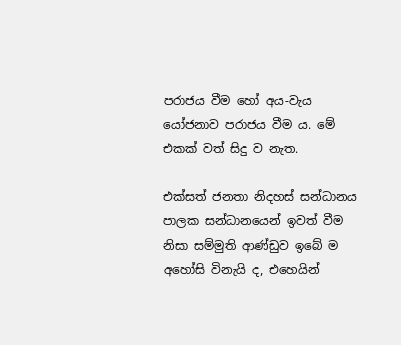පරාජය වීම හෝ අය-වැය යෝජනාව පරාජය වීම ය. මේ එකක් වත් සිදු ව නැත.

එක්සත් ජනතා නිදහස් සන්ධානය පාලක සන්ධානයෙන් ඉවත් වීම නිසා සම්මුති ආණ්ඩුව ඉබේ ම අහෝසි විනැයි ද, එහෙයින්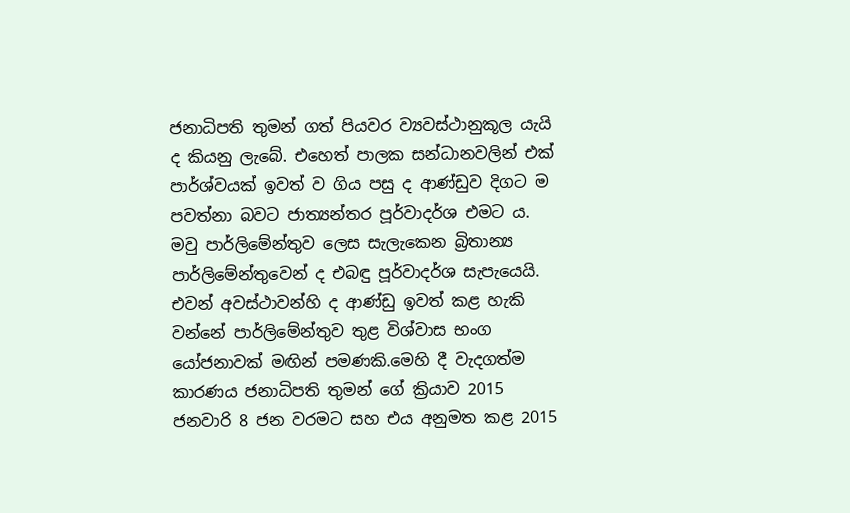ජනාධිපති තුමන් ගත් පියවර ව්‍යවස්ථානුකූල යැයි ද කියනු ලැබේ. එහෙත් පාලක සන්ධානවලින් එක් පාර්ශ්වයක් ඉවත් ව ගිය පසු ද ආණ්ඩුව දිගට ම පවත්නා බවට ජාත්‍යන්තර පූර්වාදර්ශ එමට ය. මවු පාර්ලිමේන්තුව ලෙස සැලැකෙන බ්‍රිතාන්‍ය පාර්ලිමේන්තුවෙන් ද එබඳු පූර්වාදර්ශ සැපැයෙයි. එවන් අවස්ථාවන්හි ද ආණ්ඩු ඉවත් කළ හැකි වන්නේ පාර්ලිමේන්තුව තුළ විශ්වාස භංග යෝජනාවක් මඟින් පමණකි.මෙහි දී වැදගත්ම කාරණය ජනාධිපති තුමන් ගේ ක්‍රියාව 2015 ජනවාරි 8 ජන වරමට සහ එය අනුමත කළ 2015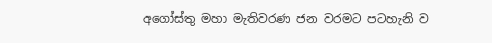අගෝස්තු මහා මැතිවරණ ජන වරමට පටහැනි ව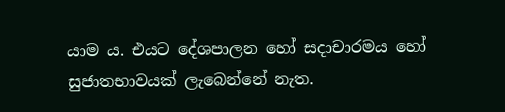යාම ය. එයට දේශපාලන හෝ සදාචාරමය හෝ සුජාතභාවයක් ලැබෙන්නේ නැත.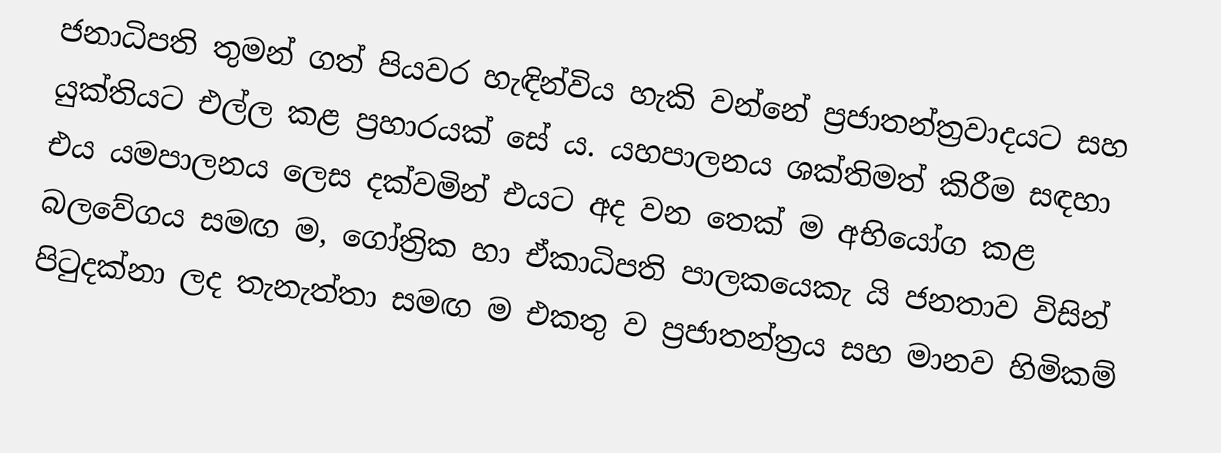ජනාධිපති තුමන් ගත් පියවර හැඳින්විය හැකි වන්නේ ප්‍රජාතන්ත්‍රවාදයට සහ යුක්තියට එල්ල කළ ප්‍රහාරයක් සේ ය. යහපාලනය ශක්තිමත් කිරීම සඳහා එය යමපාලනය ලෙස දක්වමින් එයට අද වන තෙක් ම අභියෝග කළ බලවේගය සමඟ ම, ගෝත්‍රික හා ඒකාධිපති පාලකයෙකැ යි ජනතාව විසින් පිටුදක්නා ලද තැනැත්තා සමඟ ම එකතු ව ප්‍රජාතන්ත්‍රය සහ මානව හිමිකම්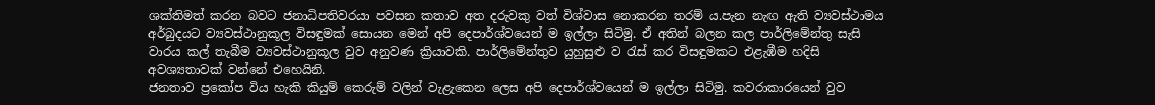ශක්තිමත් කරන බවට ජනාධිපතිවරයා පවසන කතාව අත දරුවකු වත් විශ්වාස නොකරන තරම් ය.පැන නැඟ ඇති ව්‍යවස්ථාමය අර්බුදයට ව්‍යවස්ථානුකූල විසඳුමක් සොයන මෙන් අපි දෙපාර්ශ්වයෙන් ම ඉල්ලා සිටිමු. ඒ අතින් බලන කල පාර්ලිමේන්තු සැසි වාරය කල් තැබීම ව්‍යවස්ථානුකූල වුව අනුවණ ක්‍රියාවකි. පාර්ලිමේන්තුව යුහුසුළු ව රැස් කර විසඳුමකට එළැඹීම හදිසි අවශ්‍යතාවක් වන්නේ එහෙයිනි.
ජනතාව ප්‍රකෝප විය හැකි කියුම් කෙරුම් වලින් වැළැකෙන ලෙස අපි දෙපාර්ශ්වයෙන් ම ඉල්ලා සිටිමු. කවරාකාරයෙන් වුව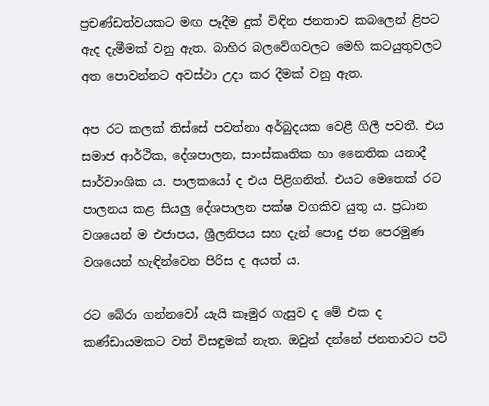ප්‍රචණ්ඩත්වයකට මඟ පෑදීම දුක් විඳින ජනතාව කබලෙන් ළිපට ඇද දැමීමක් වනු ඇත. බාහිර බලවේගවලට මෙහි කටයුතුවලට අත පොවන්නට අවස්ථා උදා කර දීමක් වනු ඇත.

අප රට කලක් තිස්සේ පවත්නා අර්බුදයක වෙළී ගිලී පවතී. එය සමාජ ආර්ථික, දේශපාලන, සාංස්කෘතික හා නෛතික යනාදී සාර්වාංශික ය. පාලකයෝ ද එය පිළිගනිත්. එයට මෙතෙක් රට පාලනය කළ සියලු දේශපාලන පක්ෂ වගකිව යුතු ය. ප්‍රධාන වශයෙන් ම එජාපය, ශ්‍රීලනිපය සහ දැන් පොදු ජන පෙරමුණ වශයෙන් හැඳින්වෙන පිරිස ද අයත් ය.

රට බේරා ගන්නවෝ යැයි කෑමුර ගැසුව ද මේ එක ද කණ්ඩායමකට වත් විසඳුමක් නැත. ඔවුන් දන්නේ ජනතාවට පටි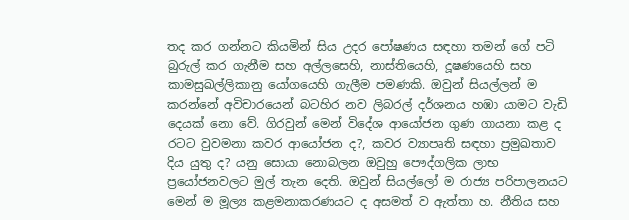තද කර ගන්නට කියමින් සිය උදර පෝෂණය සඳහා තමන් ගේ පටි බුරුල් කර ගැනීම සහ අල්ලසෙහි, නාස්තියෙහි, දූෂණයෙහි සහ කාමසුඛල්ලිකානු යෝගයෙහි ගැලීම පමණකි. ඔවුන් සියල්ලන් ම කරන්නේ අවිචාරයෙන් බටහිර නව ලිබරල් දර්ශනය හඹා යාමට වැඩි දෙයක් නො වේ. ගිරවුන් මෙන් විදේශ ආයෝජන ගුණ ගායනා කළ ද රටට වුවමනා කවර ආයෝජන ද?, කවර ව්‍යාපෘති සඳහා ප්‍රමුඛතාව දිය යුතු ද? යනු සොයා නොබලන ඔවුහු පෞද්ගලික ලාභ ප්‍රයෝජනවලට මුල් තැන දෙති. ඔවුන් සියල්ලෝ ම රාජ්‍ය පරිපාලනයට මෙන් ම මූල්‍ය කළමනාකරණයට ද අසමත් ව ඇත්තා හ. නීතිය සහ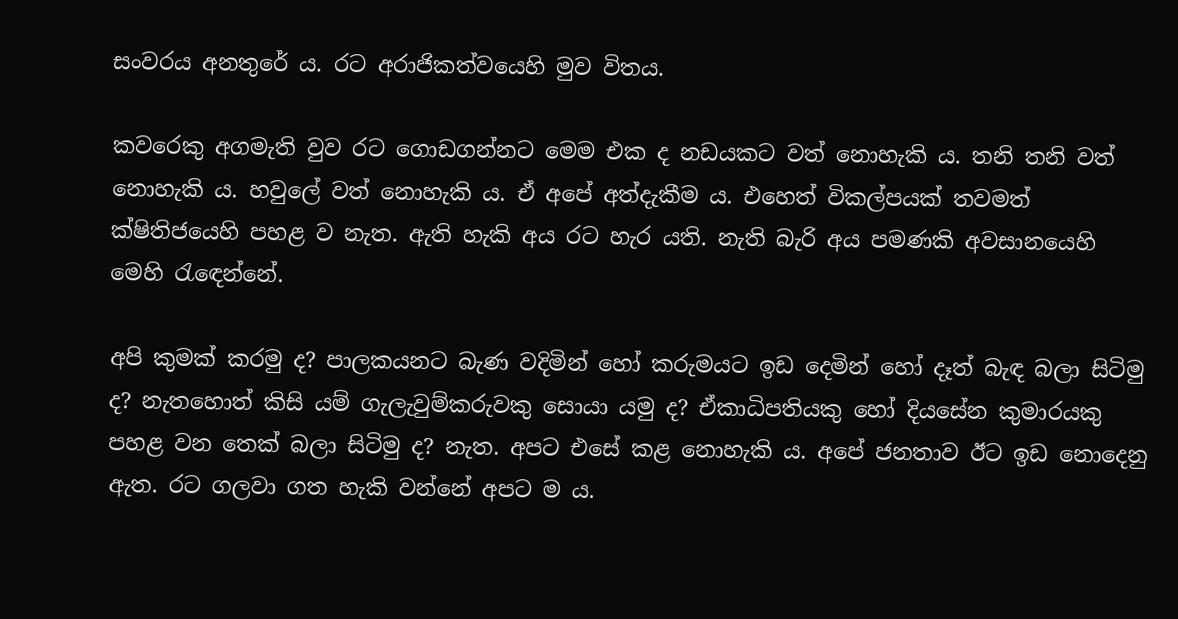සංවරය අනතුරේ ය. රට අරාජිකත්වයෙහි මුව විතය.

කවරෙකු අගමැති වුව රට ගොඩගන්නට මෙම එක ද නඩයකට වත් නොහැකි ය. තනි තනි වත් නොහැකි ය. හවුලේ වත් නොහැකි ය. ඒ අපේ අත්දැකීම ය. එහෙත් විකල්පයක් තවමත් ක්ෂිතිජයෙහි පහළ ව නැත. ඇති හැකි අය රට හැර යති. නැති බැරි අය පමණකි අවසානයෙහි මෙහි රැඳෙන්නේ.

අපි කුමක් කරමු ද? පාලකයනට බැණ වදිමින් හෝ කරුමයට ඉඩ දෙමින් හෝ දෑත් බැඳ බලා සිටිමු ද? නැතහොත් කිසි යම් ගැලැවුම්කරුවකු සොයා යමු ද? ඒකාධිපතියකු හෝ දියසේන කුමාරයකු පහළ වන තෙක් බලා සිටිමු ද? නැත. අපට එසේ කළ නොහැකි ය. අපේ ජනතාව ඊට ඉඩ නොදෙනු ඇත. රට ගලවා ගත හැකි වන්නේ අපට ම ය.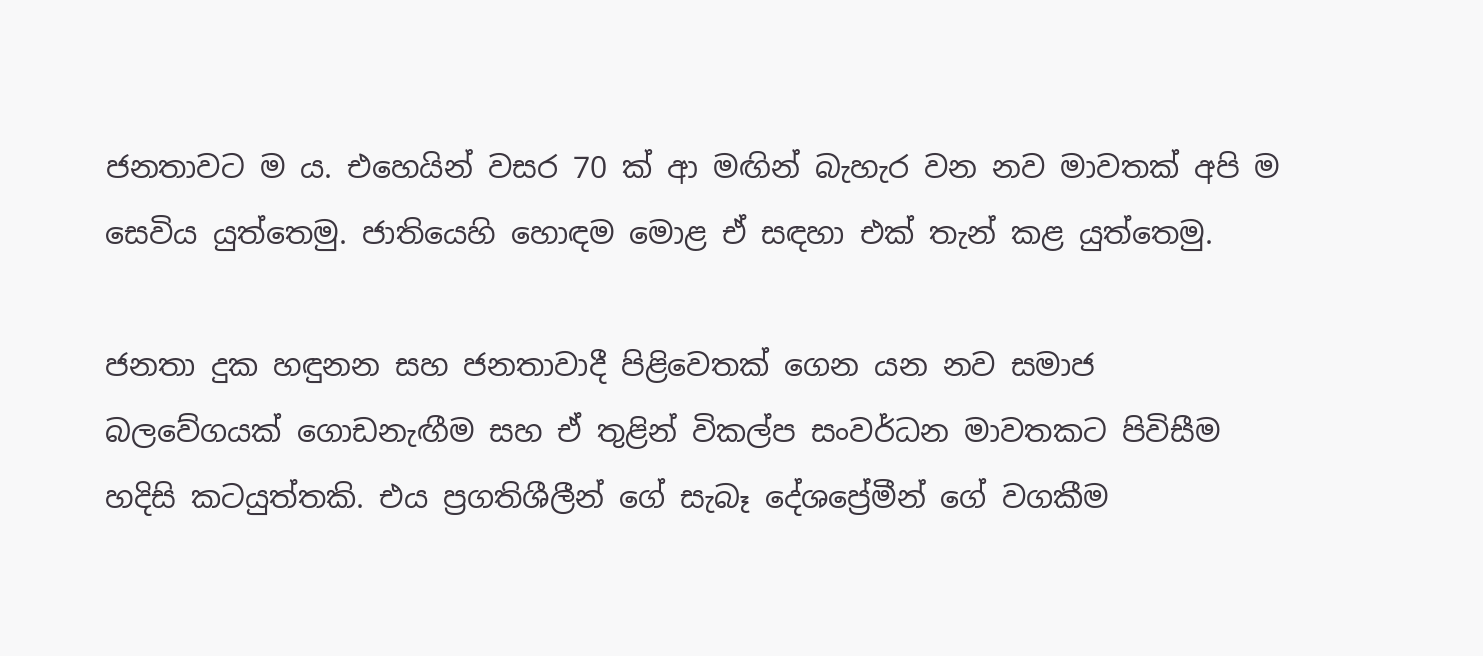ජනතාවට ම ය. එහෙයින් වසර 70 ක් ආ මඟින් බැහැර වන නව මාවතක් අපි ම සෙවිය යුත්තෙමු. ජාතියෙහි හොඳම මොළ ඒ සඳහා එක් තැන් කළ යුත්තෙමු.

ජනතා දුක හඳුනන සහ ජනතාවාදී පිළිවෙතක් ගෙන යන නව සමාජ බලවේගයක් ගොඩනැඟීම සහ ඒ තුළින් විකල්ප සංවර්ධන මාවතකට පිවිසීම හදිසි කටයුත්තකි. එය ප්‍රගතිශීලීන් ගේ සැබෑ දේශප්‍රේමීන් ගේ වගකීම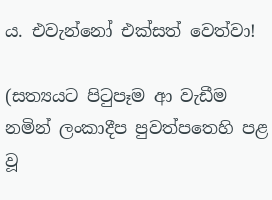ය. එවැන්නෝ එක්සත් වෙත්වා!

(සත්‍යයට පිටුපෑම ආ වැඩීම නමින් ලංකාදීප පුවත්පතෙහි පළ වූ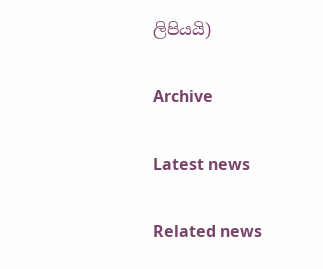ලිපියයි)

Archive

Latest news

Related news